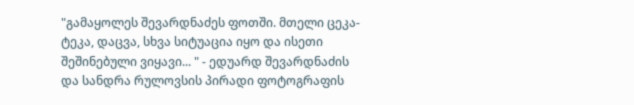"გამაყოლეს შევარდნაძეს ფოთში. მთელი ცეკა-ტეკა, დაცვა, სხვა სიტუაცია იყო და ისეთი შეშინებული ვიყავი... " - ედუარდ შევარდნაძის და სანდრა რულოვსის პირადი ფოტოგრაფის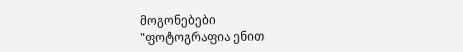მოგონებები
"ფოტოგრაფია ენით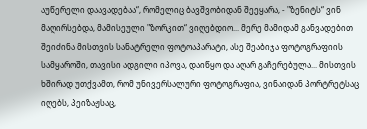აუწერელი დაავადებაა“, რომელიც ბავშვობიდან შეეყარა, - "ზენიტს“ ვინ მაღირსებდა, მამისეული "ზორკით“ ვიღებდიო... მერე მამიდამ განვადებით შეიძინა მისთვის სანატრელი ფოტოაპარატი, ასე შეაბიჯა ფოტოგრაფიის სამყაროში, თავისი ადგილი იპოვა, დაიწყო და აღარ გაჩერებულა... მისთვის ხშირად უთქვამთ, რომ უნივერსალური ფოტოგრაფია, ვინაიდან პორტრეტსაც იღებს, პეიზაჟსაც,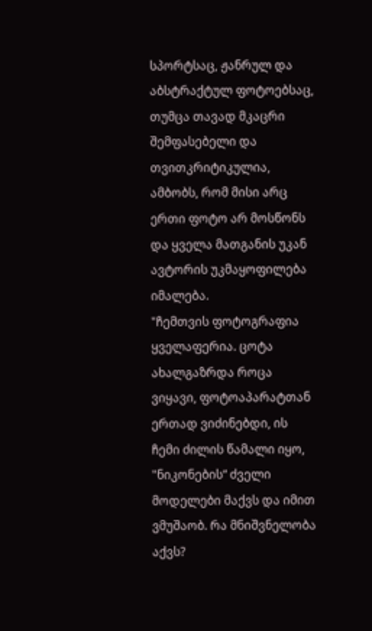სპორტსაც, ჟანრულ და აბსტრაქტულ ფოტოებსაც, თუმცა თავად მკაცრი შემფასებელი და თვითკრიტიკულია, ამბობს, რომ მისი არც ერთი ფოტო არ მოსწონს და ყველა მათგანის უკან ავტორის უკმაყოფილება იმალება.
"ჩემთვის ფოტოგრაფია ყველაფერია. ცოტა ახალგაზრდა როცა ვიყავი, ფოტოაპარატთან ერთად ვიძინებდი, ის ჩემი ძილის წამალი იყო, "ნიკონების“ ძველი მოდელები მაქვს და იმით ვმუშაობ. რა მნიშვნელობა აქვს?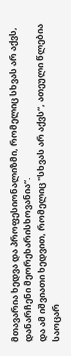მთავარია ხედვა და პროფესიონალიზმი, რომელიც სხვას არ აქვს, დანარჩენი მეორეხარისხოვანია“.
და ამ იშვიათი ხედვით, რომელიც "სხვას არ აქვს“, ათეული წლებია საოცარ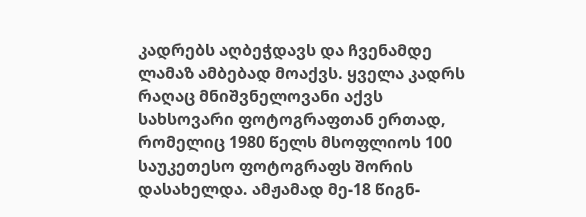კადრებს აღბეჭდავს და ჩვენამდე ლამაზ ამბებად მოაქვს. ყველა კადრს რაღაც მნიშვნელოვანი აქვს სახსოვარი ფოტოგრაფთან ერთად, რომელიც 1980 წელს მსოფლიოს 100 საუკეთესო ფოტოგრაფს შორის დასახელდა. ამჟამად მე-18 წიგნ-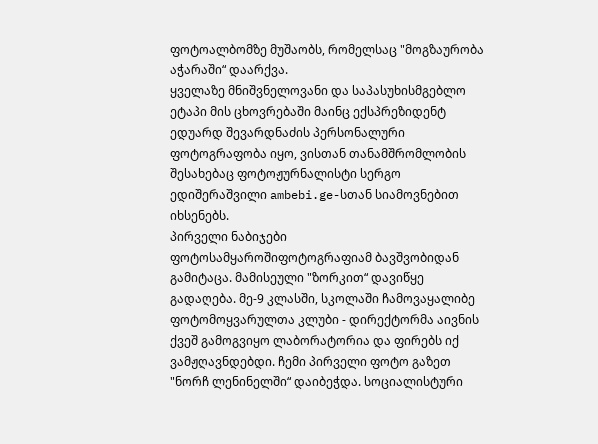ფოტოალბომზე მუშაობს, რომელსაც "მოგზაურობა აჭარაში“ დაარქვა.
ყველაზე მნიშვნელოვანი და საპასუხისმგებლო ეტაპი მის ცხოვრებაში მაინც ექსპრეზიდენტ ედუარდ შევარდნაძის პერსონალური ფოტოგრაფობა იყო, ვისთან თანამშრომლობის შესახებაც ფოტოჟურნალისტი სერგო ედიშერაშვილი ambebi.ge-სთან სიამოვნებით იხსენებს.
პირველი ნაბიჯები ფოტოსამყაროშიფოტოგრაფიამ ბავშვობიდან გამიტაცა. მამისეული "ზორკით“ დავიწყე გადაღება. მე-9 კლასში, სკოლაში ჩამოვაყალიბე ფოტომოყვარულთა კლუბი - დირექტორმა აივნის ქვეშ გამოგვიყო ლაბორატორია და ფირებს იქ ვამჟღავნდებდი. ჩემი პირველი ფოტო გაზეთ "ნორჩ ლენინელში“ დაიბეჭდა. სოციალისტური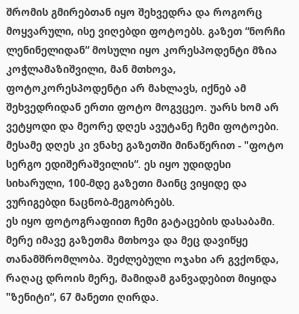შრომის გმირებთან იყო შეხვედრა და როგორც მოყვარული, ისე ვიღებდი ფოტოებს. გაზეთ “ნორჩი ლენინელიდან“ მოსული იყო კორესპოდენტი მზია კოჭლამაზიშვილი, მან მთხოვა, ფოტოკორესპოდენტი არ მახლავს, იქნებ ამ შეხვედრიდან ერთი ფოტო მოგვცეო. უარს ხომ არ ვეტყოდი და მეორე დღეს ავუტანე ჩემი ფოტოები. მესამე დღეს კი ვნახე გაზეთში მინაწერით - "ფოტო სერგო ედიშერაშვილის“. ეს იყო უდიდესი სიხარული, 100-მდე გაზეთი მაინც ვიყიდე და ვურიგებდი ნაცნობ-მეგობრებს.
ეს იყო ფოტოგრაფიით ჩემი გატაცების დასაბამი. მერე იმავე გაზეთმა მთხოვა და მეც დავიწყე თანამშრომლობა. შეძლებული ოჯახი არ გვქონდა, რაღაც დროის მერე, მამიდამ განვადებით მიყიდა "ზენიტი“, 67 მანეთი ღირდა.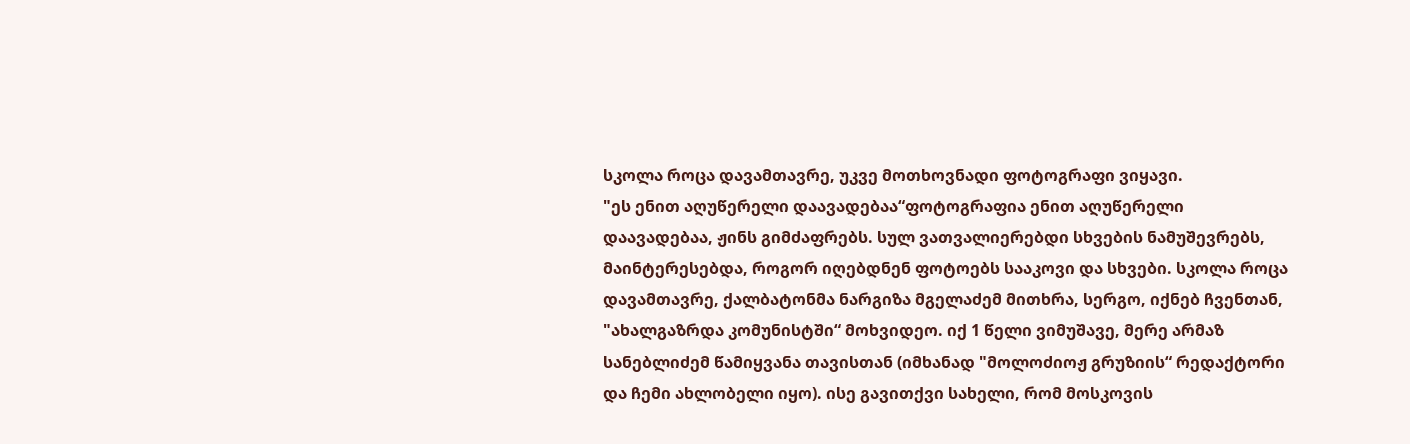სკოლა როცა დავამთავრე, უკვე მოთხოვნადი ფოტოგრაფი ვიყავი.
"ეს ენით აღუწერელი დაავადებაა“ფოტოგრაფია ენით აღუწერელი დაავადებაა, ჟინს გიმძაფრებს. სულ ვათვალიერებდი სხვების ნამუშევრებს, მაინტერესებდა, როგორ იღებდნენ ფოტოებს სააკოვი და სხვები. სკოლა როცა დავამთავრე, ქალბატონმა ნარგიზა მგელაძემ მითხრა, სერგო, იქნებ ჩვენთან, "ახალგაზრდა კომუნისტში“ მოხვიდეო. იქ 1 წელი ვიმუშავე, მერე არმაზ სანებლიძემ წამიყვანა თავისთან (იმხანად "მოლოძიოჟ გრუზიის“ რედაქტორი და ჩემი ახლობელი იყო). ისე გავითქვი სახელი, რომ მოსკოვის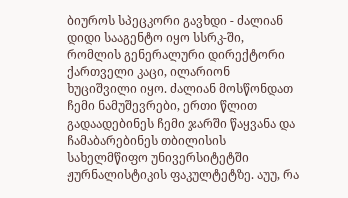ბიუროს სპეცკორი გავხდი - ძალიან დიდი სააგენტო იყო სსრკ-ში, რომლის გენერალური დირექტორი ქართველი კაცი, ილარიონ ხუციშვილი იყო. ძალიან მოსწონდათ ჩემი ნამუშევრები, ერთი წლით გადაადებინეს ჩემი ჯარში წაყვანა და ჩამაბარებინეს თბილისის სახელმწიფო უნივერსიტეტში ჟურნალისტიკის ფაკულტეტზე. აუუ, რა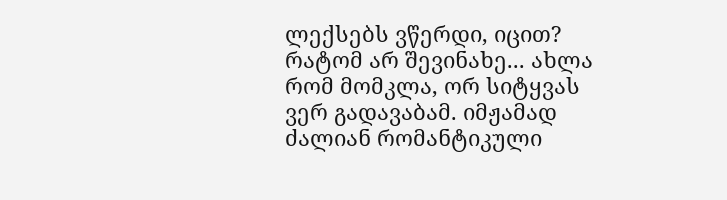ლექსებს ვწერდი, იცით? რატომ არ შევინახე... ახლა რომ მომკლა, ორ სიტყვას ვერ გადავაბამ. იმჟამად ძალიან რომანტიკული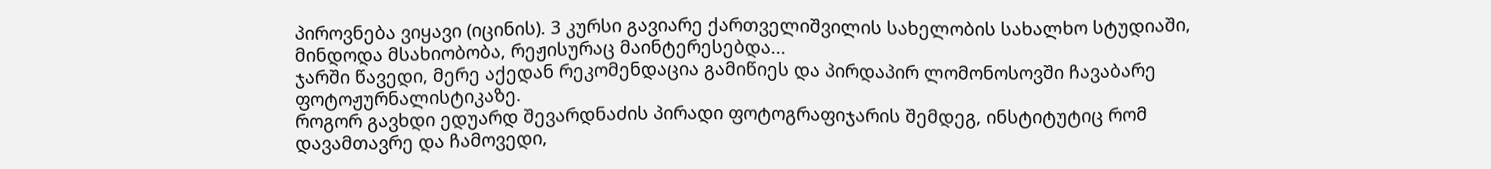პიროვნება ვიყავი (იცინის). 3 კურსი გავიარე ქართველიშვილის სახელობის სახალხო სტუდიაში, მინდოდა მსახიობობა, რეჟისურაც მაინტერესებდა...
ჯარში წავედი, მერე აქედან რეკომენდაცია გამიწიეს და პირდაპირ ლომონოსოვში ჩავაბარე ფოტოჟურნალისტიკაზე.
როგორ გავხდი ედუარდ შევარდნაძის პირადი ფოტოგრაფიჯარის შემდეგ, ინსტიტუტიც რომ დავამთავრე და ჩამოვედი,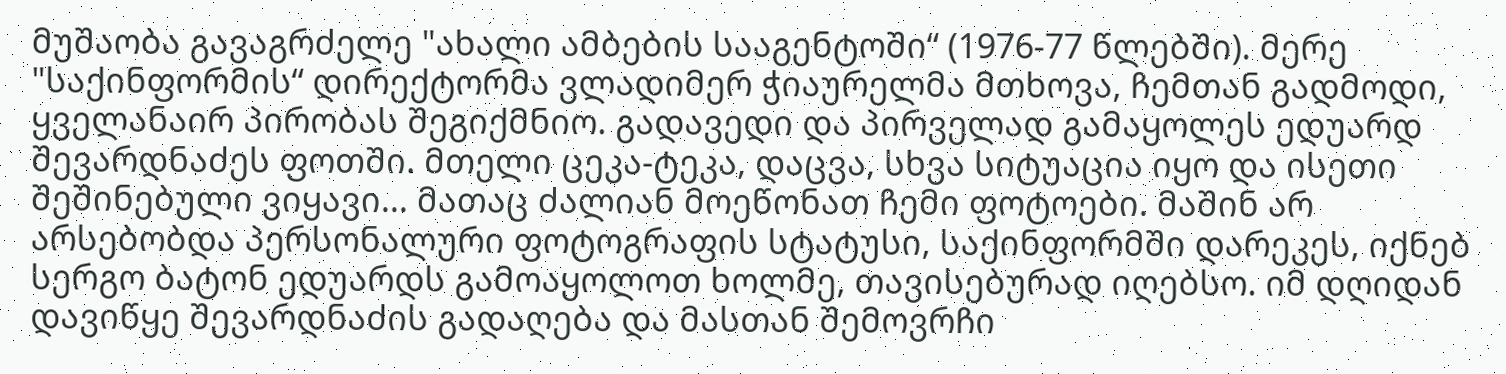მუშაობა გავაგრძელე "ახალი ამბების სააგენტოში“ (1976-77 წლებში). მერე "საქინფორმის“ დირექტორმა ვლადიმერ ჭიაურელმა მთხოვა, ჩემთან გადმოდი, ყველანაირ პირობას შეგიქმნიო. გადავედი და პირველად გამაყოლეს ედუარდ შევარდნაძეს ფოთში. მთელი ცეკა-ტეკა, დაცვა, სხვა სიტუაცია იყო და ისეთი შეშინებული ვიყავი... მათაც ძალიან მოეწონათ ჩემი ფოტოები. მაშინ არ არსებობდა პერსონალური ფოტოგრაფის სტატუსი, საქინფორმში დარეკეს, იქნებ სერგო ბატონ ედუარდს გამოაყოლოთ ხოლმე, თავისებურად იღებსო. იმ დღიდან დავიწყე შევარდნაძის გადაღება და მასთან შემოვრჩი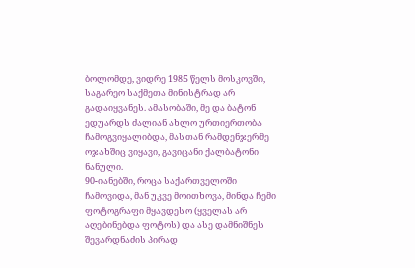ბოლომდე, ვიდრე 1985 წელს მოსკოვში, საგარეო საქმეთა მინისტრად არ გადაიყვანეს. ამასობაში, მე და ბატონ ედუარდს ძალიან ახლო ურთიერთობა ჩამოგვიყალიბდა, მასთან რამდენჯერმე ოჯახშიც ვიყავი, გავიცანი ქალბატონი ნანული.
90-იანებში, როცა საქართველოში ჩამოვიდა, მან უკვე მოითხოვა, მინდა ჩემი ფოტოგრაფი მყავდესო (ყველას არ აღებინებდა ფოტოს) და ასე დამნიშნეს შევარდნაძის პირად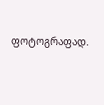ფოტოგრაფად.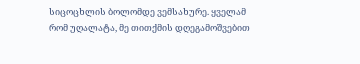სიცოცხლის ბოლომდე ვემსახურე. ყველამ რომ უღალატა, მე თითქმის დღეგამოშვებით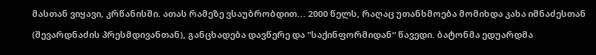მასთან ვიყავი, კრწანისში. ათას რამეზე ვსაუბრობდით... 2000 წელს, რაღაც უთანხმოება მომიხდა კახა იმნაძესთან (შევარდნაძის პრესმდივანთან), განცხადება დავწერე და "საქინფორმიდან“ წავედი. ბატონმა ედუარდმა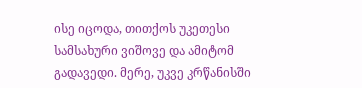ისე იცოდა, თითქოს უკეთესი სამსახური ვიშოვე და ამიტომ გადავედი. მერე, უკვე კრწანისში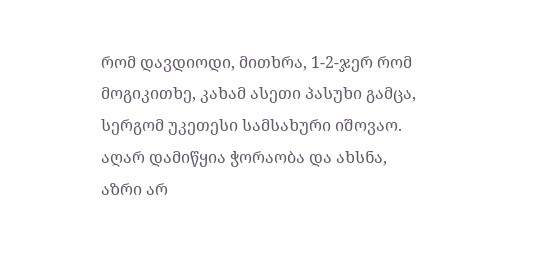რომ დავდიოდი, მითხრა, 1-2-ჯერ რომ მოგიკითხე, კახამ ასეთი პასუხი გამცა, სერგომ უკეთესი სამსახური იშოვაო. აღარ დამიწყია ჭორაობა და ახსნა, აზრი არ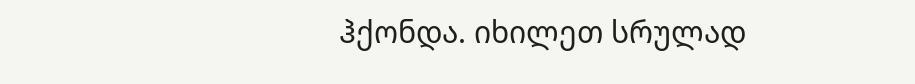ჰქონდა. იხილეთ სრულად